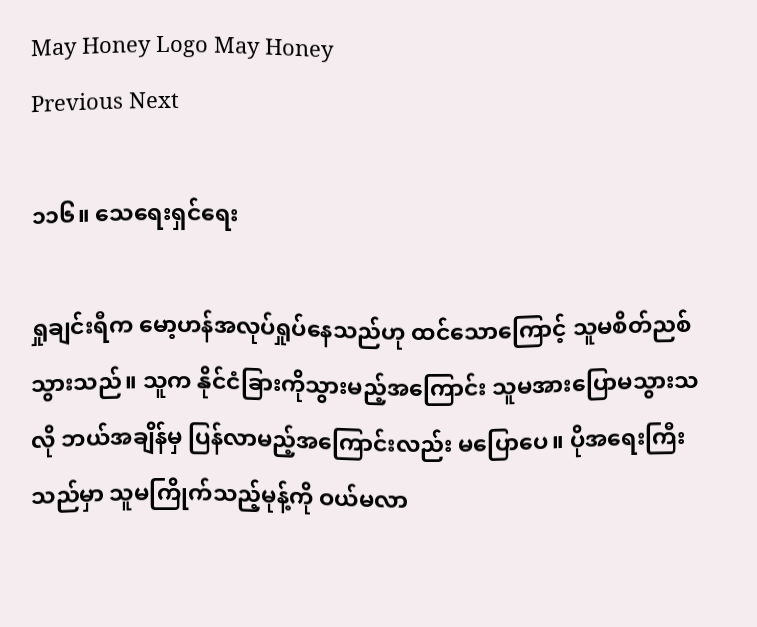May Honey Logo May Honey
Previous Next

၁၁၆။ သေရေးရှင်ရေး

ရှုချင်းရီက မော့ဟန်အလုပ်ရှုပ်နေသည်ဟု ထင်သောကြောင့် သူမစိတ်ညစ်သွားသည်။ သူက နိုင်ငံခြားကိုသွားမည့်အကြောင်း သူမအားပြောမသွားသလို ဘယ်အချိန်မှ ပြန်လာမည့်အကြောင်းလည်း မပြောပေ။ ပိုအရေးကြီးသည်မှာ သူမကြိုက်သည့်မုန့်ကို ဝယ်မလာ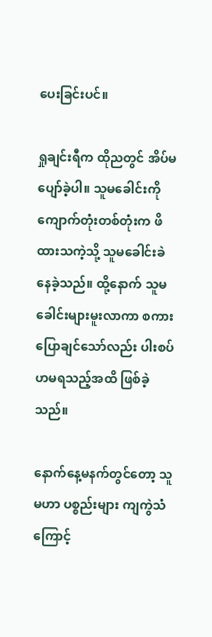ပေးခြင်းပင်။

ရှုချင်းရီက ထိုညတွင် အိပ်မပျော်ခဲ့ပါ။ သူမခေါင်းကို ကျောက်တုံးတစ်တုံးက ဖိထားသကဲ့သို့ သူမခေါင်းခဲနေခဲ့သည်။ ထို့နောက် သူမခေါင်းများမူးလာကာ စကားပြောချင်သော်လည်း ပါးစပ်ဟမရသည့်အထိ ဖြစ်ခဲ့သည်။

နောက်နေ့မနက်တွင်တော့ သူမဟာ ပစ္စည်းများ ကျကွဲသံကြောင့်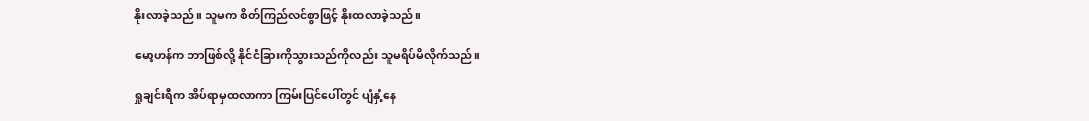နိုးလာခဲ့သည်။ သူမက စိတ်ကြည်လင်စွာဖြင့် နိုးထလာခဲ့သည်။

မော့ဟန်က ဘာဖြစ်လို့ နိုင်ငံခြားကိုသွားသည်ကိုလည်း သူမရိပ်မိလိုက်သည်။

ရှုချင်းရီက အိပ်ရာမှထလာကာ ကြမ်းပြင်ပေါ်တွင် ပျံနှံ့နေ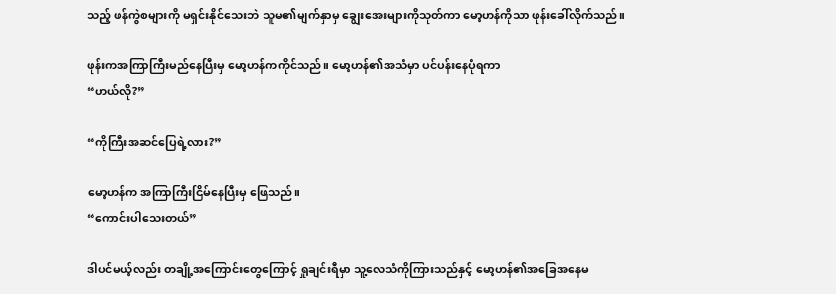သည့် ဖန်ကွဲစများကို မရှင်းနိုင်သေးဘဲ သူမ၏မျက်နှာမှ ချွေးအေးများကိုသုတ်ကာ မော့ဟန်ကိုသာ ဖုန်းခေါ်လိုက်သည်။

ဖုန်းကအကြာကြီးမည်နေပြီးမှ မော့ဟန်ကကိုင်သည်။ မော့ဟန်၏အသံမှာ ပင်ပန်းနေပုံရကာ
“ဟယ်လို?”

“ကိုကြီးအဆင်ပြေရဲ့လား?”

မော့ဟန်က အကြာကြီးငြိမ်နေပြီးမှ ဖြေသည်။
“ကောင်းပါသေးတယ်”

ဒါပင်မယ့်လည်း တချို့အကြောင်းတွေကြောင့် ရှုချင်းရီမှာ သူ့လေသံကိုကြားသည်နှင့် မော့ဟန်၏အခြေအနေမ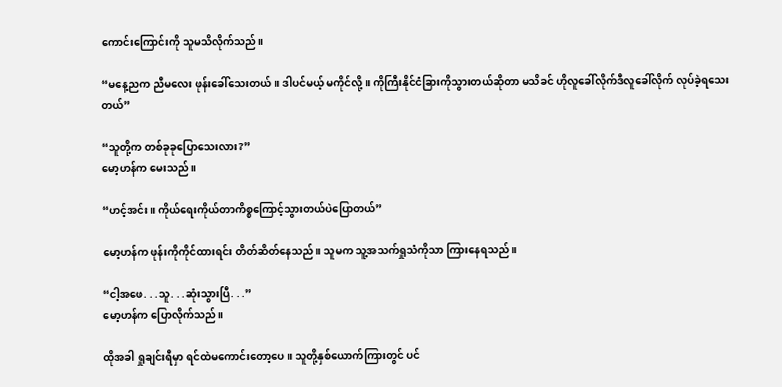ကောင်းကြောင်းကို သူမသိလိုက်သည်။

“မနေ့ညက ညီမလေး ဖုန်းခေါ်သေးတယ်။ ဒါပင်မယ့် မကိုင်လို့။ ကိုကြီးနိုင်ငံခြားကိုသွားတယ်ဆိုတာ မသိခင် ဟိုလူခေါ်လိုက်ဒီလူခေါ်လိုက် လုပ်ခဲ့ရသေးတယ်”

“သူတို့က တစ်ခုခုပြောသေးလား?”
မော့ဟန်က မေးသည်။

“ဟင့်အင်း။ ကိုယ်ရေးကိုယ်တာကိစ္စကြောင့်သွားတယ်ပဲပြောတယ်”

မော့ဟန်က ဖုန်းကိုကိုင်ထားရင်း တိတ်ဆိတ်နေသည်။ သူမက သူ့အသက်ရှုသံကိုသာ ကြားနေရသည်။

“ငါ့အဖေ. . .သူ. . .ဆုံးသွားပြီ. . .”
မော့ဟန်က ပြောလိုက်သည်။

ထိုအခါ ရှုချင်းရီမှာ ရင်ထဲမကောင်းတော့ပေ။ သူတို့နှစ်ယောက်ကြားတွင် ပင်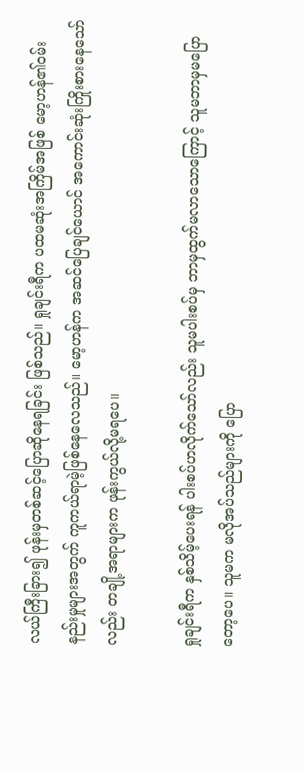လယ်ကြီးခြား၍ ဖုန်းမှတစ်ဆင့်ပြောဆိုနေရခြင်း ဖြစ်သည်။ ရှုချင်းရီက ပထမဆုံးအကြိမ်အဖြစ် မော့ဟန်၏ဝမ်းနည်းမှုများအတွက် ကူကယ်ရာမဲ့ဖြစ်နေလေသည်။ မော့ဟန်က အဆင်ပြေချင်ယောင် အကောင်းဆုံးကြိုးစားနေသော်လည်း တချို့အရာများက ဖုန်းကွယ်လို့မရပေ။

ရှုချင်းရီက နှစ်သိမ့်ပေးရန် ပါးစပ်ဟလိုက်သော်လည်း သူမပါးစပ်မှ ဘာမှထွက်မလာသောကြောင့် သူမဘာမှမပြောတော့ပေ။ သူမက မလိုအပ်သည်များကို ပြော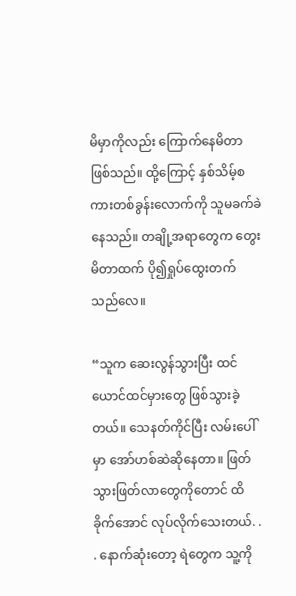မိမှာကိုလည်း ကြောက်နေမိတာ ဖြစ်သည်။ ထို့ကြောင့် နှစ်သိမ့်စကားတစ်ခွန်းလောက်ကို သူမခက်ခဲနေသည်။ တချို့အရာတွေက တွေးမိတာထက် ပို၍ရှုပ်ထွေးတက်သည်လေ။

“သူက ဆေးလွန်သွားပြီး ထင်ယောင်ထင်မှားတွေ ဖြစ်သွားခဲ့တယ်။ သေနတ်ကိုင်ပြီး လမ်းပေါ်မှာ အော်ဟစ်ဆဲဆိုနေတာ။ ဖြတ်သွားဖြတ်လာတွေကိုတောင် ထိခိုက်အောင် လုပ်လိုက်သေးတယ်. . . နောက်ဆုံးတော့ ရဲတွေက သူ့ကို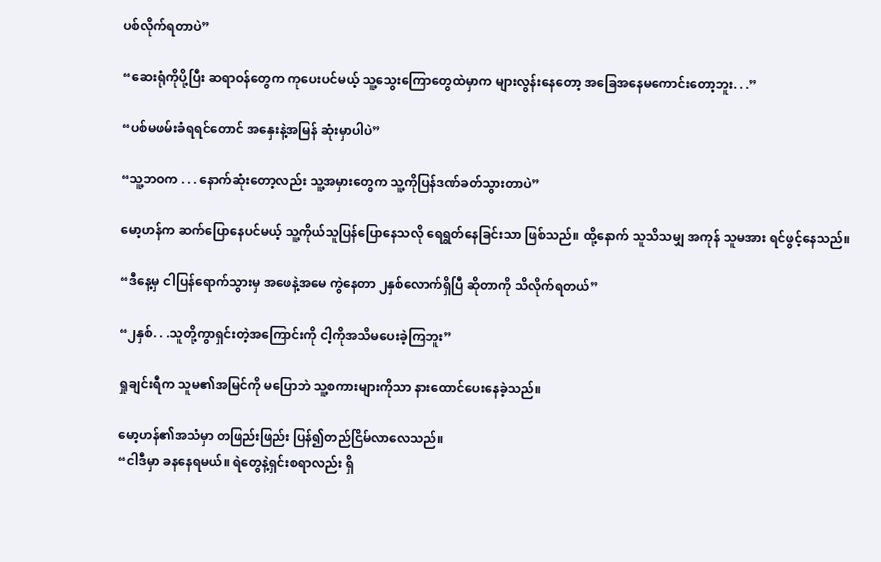ပစ်လိုက်ရတာပဲ”

“ဆေးရုံကိုပို့ပြီး ဆရာဝန်တွေက ကုပေးပင်မယ့် သူ့သွေးကြောတွေထဲမှာက များလွန်းနေတော့ အခြေအနေမကောင်းတော့ဘူး. . .”

“ပစ်မဖမ်းခံရရင်တောင် အနှေးနဲ့အမြန် ဆုံးမှာပါပဲ”

“သူ့ဘဝက . . . နောက်ဆုံးတော့လည်း သူ့အမှားတွေက သူ့ကိုပြန်ဒဏ်ခတ်သွားတာပဲ”

မော့ဟန်က ဆက်ပြောနေပင်မယ့် သူ့ကိုယ်သူပြန်ပြောနေသလို ရေရွတ်နေခြင်းသာ ဖြစ်သည်။ ထို့နောက် သူသိသမျှ အကုန် သူမအား ရင်ဖွင့်နေသည်။

“ဒီနေ့မှ ငါပြန်ရောက်သွားမှ အဖေနဲ့အမေ ကွဲနေတာ ၂နှစ်လောက်ရှိပြီ ဆိုတာကို သိလိုက်ရတယ်”

“၂နှစ်. . .သူတို့ကွာရှင်းတဲ့အကြောင်းကို ငါ့ကိုအသိမပေးခဲ့ကြဘူး”

ရှုချင်းရီက သူမ၏အမြင်ကို မပြောဘဲ သူ့စကားများကိုသာ နားထောင်ပေးနေခဲ့သည်။

မော့ဟန်၏အသံမှာ တဖြည်းဖြည်း ပြန်၍တည်ငြိမ်လာလေသည်။
“ငါဒီမှာ ခနနေရမယ်။ ရဲတွေနဲ့ရှင်းစရာလည်း ရှိ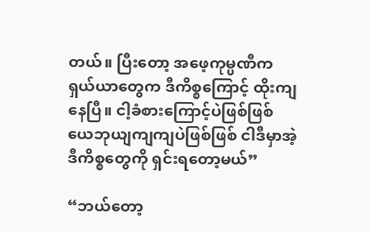တယ်။ ပြီးတော့ အဖေ့ကုမ္ပဏီက ရှယ်ယာတွေက ဒီကိစ္စကြောင့် ထိုးကျနေပြီ။ ငါ့ခံစားကြောင့်ပဲဖြစ်ဖြစ် ယေဘုယျကျကျပဲဖြစ်ဖြစ် ငါဒီမှာအဲ့ဒီကိစ္စတွေကို ရှင်းရတော့မယ်”

“ဘယ်တော့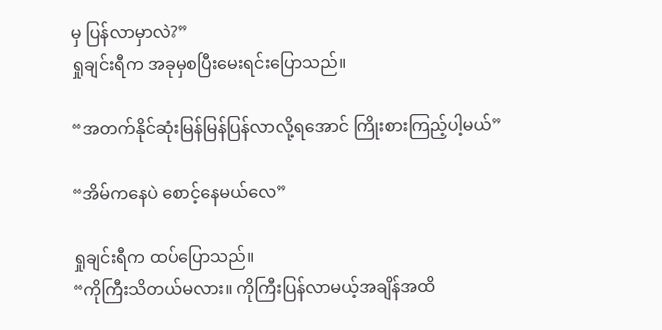မှ ပြန်လာမှာလဲ?”
ရှုချင်းရီက အခုမှစပြီးမေးရင်းပြောသည်။

“အတက်နိုင်ဆုံးမြန်မြန်ပြန်လာလို့ရအောင် ကြိုးစားကြည့်ပါ့မယ်”

“အိမ်ကနေပဲ စောင့်နေမယ်လေ”

ရှုချင်းရီက ထပ်ပြောသည်။
“ကိုကြီးသိတယ်မလား။ ကိုကြီးပြန်လာမယ့်အချိန်အထိ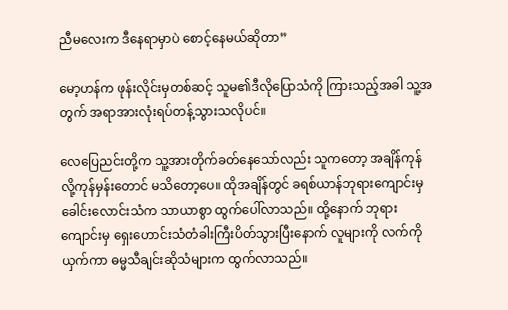ညီမလေးက ဒီနေရာမှာပဲ စောင့်နေမယ်ဆိုတာ”

မော့ဟန်က ဖုန်းလိုင်းမှတစ်ဆင့် သူမ၏ဒီလိုပြောသံကို ကြားသည့်အခါ သူ့အတွက် အရာအားလုံးရပ်တန့်သွားသလိုပင်။

လေပြေညင်းတို့က သူ့အားတိုက်ခတ်နေသော်လည်း သူကတော့ အချိန်ကုန်လို့ကုန်မှန်းတောင် မသိတော့ပေ။ ထိုအချိန်တွင် ခရစ်ယာန်ဘုရားကျောင်းမှ ခေါင်းလောင်းသံက သာယာစွာ ထွက်ပေါ်လာသည်။ ထို့နောက် ဘုရားကျောင်းမှ ရှေးဟောင်းသံတံခါးကြီးပိတ်သွားပြီးနောက် လူများကို လက်ကိုယှက်ကာ ဓမ္မသီချင်းဆိုသံများက ထွက်လာသည်။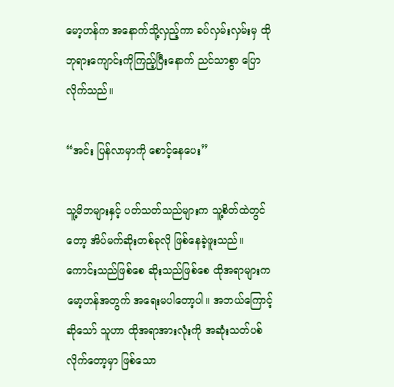မော့ဟန်က အနောက်သို့လှည့်ကာ ခပ်လှမ်းလှမ်းမှ ထိုဘုရားကျောင်းကိုကြည့်ပြီးနောက် ညင်သာစွာ ပြောလိုက်သည်။

“အင်း ပြန်လာမှာကို စောင့်နေပေး”

သူ့မိဘများနှင့် ပတ်သတ်သည်များက သူ့စိတ်ထဲတွင်တော့ အိပ်မက်ဆိုးတစ်ခုလို ဖြစ်နေခဲ့ဖူးသည်။ ကောင်းသည်ဖြစ်စေ ဆိုးသည်ဖြစ်စေ ထိုအရာများက မော့ဟန်အတွက် အရေးမပါတော့ပါ။ အဘယ်ကြောင့်ဆိုသော် သူဟာ ထိုအရာအားလုံးကို အဆုံးသတ်ပစ်လိုက်တော့မှာ ဖြစ်သော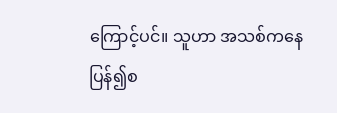ကြောင့်ပင်။ သူဟာ အသစ်ကနေ ပြန်၍စ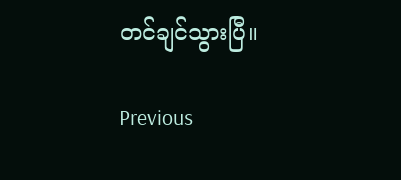တင်ချင်သွားပြီ။

Previous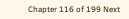Chapter 116 of 199 Next